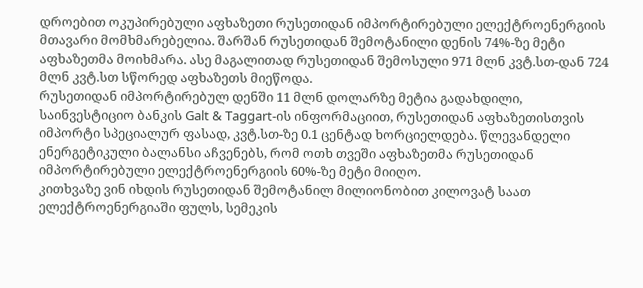დროებით ოკუპირებული აფხაზეთი რუსეთიდან იმპორტირებული ელექტროენერგიის მთავარი მომხმარებელია. შარშან რუსეთიდან შემოტანილი დენის 74%-ზე მეტი აფხაზეთმა მოიხმარა. ასე მაგალითად რუსეთიდან შემოსული 971 მლნ კვტ.სთ-დან 724 მლნ კვტ.სთ სწორედ აფხაზეთს მიეწოდა.
რუსეთიდან იმპორტირებულ დენში 11 მლნ დოლარზე მეტია გადახდილი, საინვესტიციო ბანკის Galt & Taggart-ის ინფორმაციით, რუსეთიდან აფხაზეთისთვის იმპორტი სპეციალურ ფასად, კვტ.სთ-ზე 0.1 ცენტად ხორციელდება. წლევანდელი ენერგეტიკული ბალანსი აჩვენებს, რომ ოთხ თვეში აფხაზეთმა რუსეთიდან იმპორტირებული ელექტროენერგიის 60%-ზე მეტი მიიღო.
კითხვაზე ვინ იხდის რუსეთიდან შემოტანილ მილიონობით კილოვატ საათ ელექტროენერგიაში ფულს, სემეკის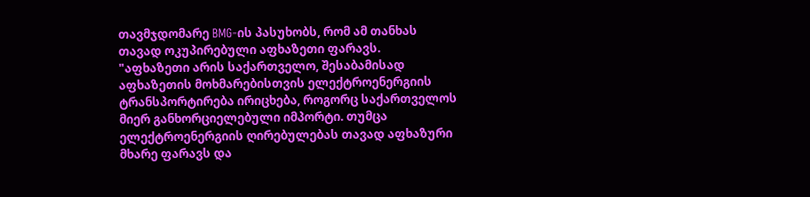თავმჯდომარე BMG-ის პასუხობს, რომ ამ თანხას თავად ოკუპირებული აფხაზეთი ფარავს.
"აფხაზეთი არის საქართველო, შესაბამისად აფხაზეთის მოხმარებისთვის ელექტროენერგიის ტრანსპორტირება ირიცხება, როგორც საქართველოს მიერ განხორციელებული იმპორტი. თუმცა ელექტროენერგიის ღირებულებას თავად აფხაზური მხარე ფარავს და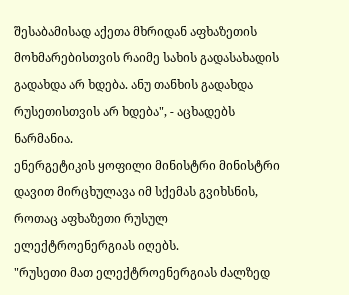შესაბამისად აქეთა მხრიდან აფხაზეთის მოხმარებისთვის რაიმე სახის გადასახადის გადახდა არ ხდება. ანუ თანხის გადახდა რუსეთისთვის არ ხდება", - აცხადებს ნარმანია.
ენერგეტიკის ყოფილი მინისტრი მინისტრი დავით მირცხულავა იმ სქემას გვიხსნის, როთაც აფხაზეთი რუსულ ელექტროენერგიას იღებს.
"რუსეთი მათ ელექტროენერგიას ძალზედ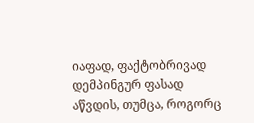იაფად, ფაქტობრივად დემპინგურ ფასად აწვდის, თუმცა, როგორც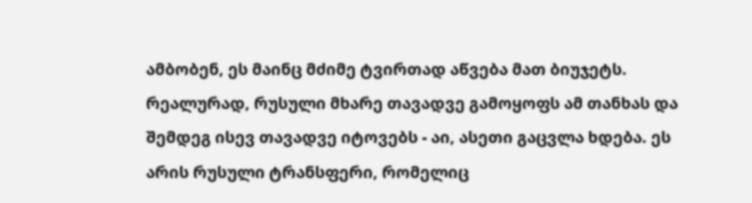ამბობენ, ეს მაინც მძიმე ტვირთად აწვება მათ ბიუჯეტს. რეალურად, რუსული მხარე თავადვე გამოყოფს ამ თანხას და შემდეგ ისევ თავადვე იტოვებს - აი, ასეთი გაცვლა ხდება. ეს არის რუსული ტრანსფერი, რომელიც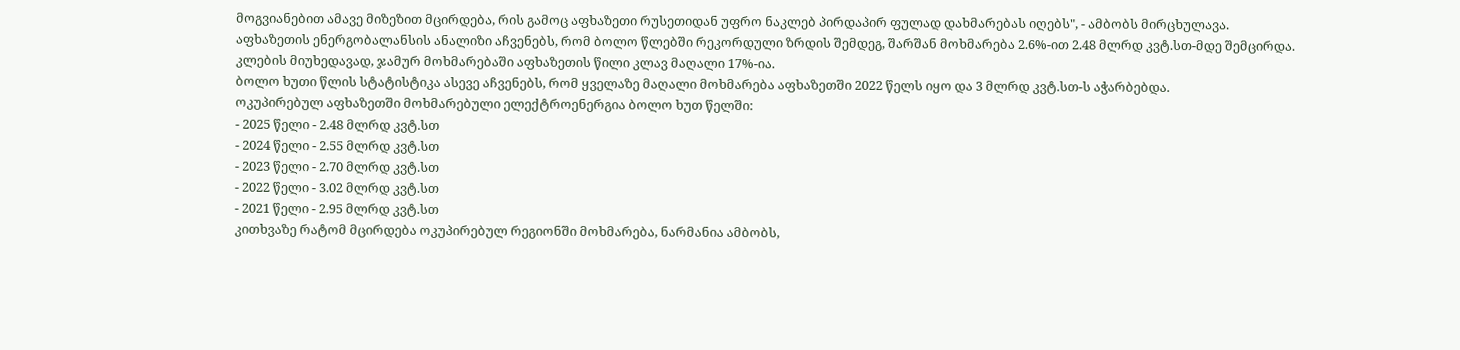მოგვიანებით ამავე მიზეზით მცირდება, რის გამოც აფხაზეთი რუსეთიდან უფრო ნაკლებ პირდაპირ ფულად დახმარებას იღებს", - ამბობს მირცხულავა.
აფხაზეთის ენერგობალანსის ანალიზი აჩვენებს, რომ ბოლო წლებში რეკორდული ზრდის შემდეგ, შარშან მოხმარება 2.6%-ით 2.48 მლრდ კვტ.სთ-მდე შემცირდა. კლების მიუხედავად, ჯამურ მოხმარებაში აფხაზეთის წილი კლავ მაღალი 17%-ია.
ბოლო ხუთი წლის სტატისტიკა ასევე აჩვენებს, რომ ყველაზე მაღალი მოხმარება აფხაზეთში 2022 წელს იყო და 3 მლრდ კვტ.სთ-ს აჭარბებდა.
ოკუპირებულ აფხაზეთში მოხმარებული ელექტროენერგია ბოლო ხუთ წელში:
- 2025 წელი - 2.48 მლრდ კვტ.სთ
- 2024 წელი - 2.55 მლრდ კვტ.სთ
- 2023 წელი - 2.70 მლრდ კვტ.სთ
- 2022 წელი - 3.02 მლრდ კვტ.სთ
- 2021 წელი - 2.95 მლრდ კვტ.სთ
კითხვაზე რატომ მცირდება ოკუპირებულ რეგიონში მოხმარება, ნარმანია ამბობს,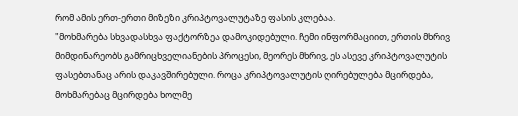რომ ამის ერთ-ერთი მიზეზი კრიპტოვალუტაზე ფასის კლებაა.
"მოხმარება სხვადასხვა ფაქტორზეა დამოკიდებული. ჩემი ინფორმაციით, ერთის მხრივ მიმდინარეობს გამრიცხველიანების პროცესი, მეორეს მხრივ, ეს ასევე კრიპტოვალუტის ფასებთანაც არის დაკავშირებული. როცა კრიპტოვალუტის ღირებულება მცირდება, მოხმარებაც მცირდება ხოლმე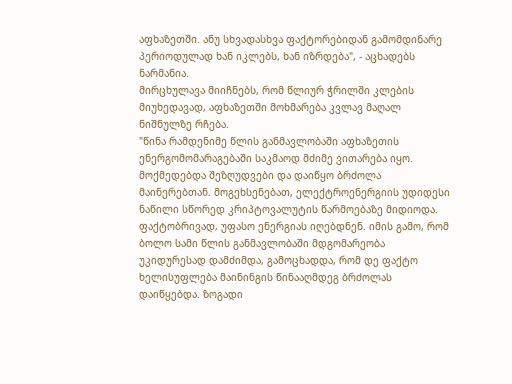აფხაზეთში. ანუ სხვადასხვა ფაქტორებიდან გამომდინარე პერიოდულად ხან იკლებს, ხან იზრდება", - აცხადებს ნარმანია.
მირცხულავა მიიჩნებს, რომ წლიურ ჭრილში კლების მიუხედავად, აფხაზეთში მოხმარება კვლავ მაღალ ნიშნულზე რჩება.
"წინა რამდენიმე წლის განმავლობაში აფხაზეთის ენერგომომარაგებაში საკმაოდ მძიმე ვითარება იყო. მოქმედებდა შეზღუდვები და დაიწყო ბრძოლა მაინერებთან. მოგეხსენებათ, ელექტროენერგიის უდიდესი ნაწილი სწორედ კრიპტოვალუტის წარმოებაზე მიდიოდა. ფაქტობრივად, უფასო ენერგიას იღებდნენ. იმის გამო, რომ ბოლო სამი წლის განმავლობაში მდგომარეობა უკიდურესად დამძიმდა, გამოცხადდა, რომ დე ფაქტო ხელისუფლება მაინინგის წინააღმდეგ ბრძოლას დაიწყებდა. ზოგადი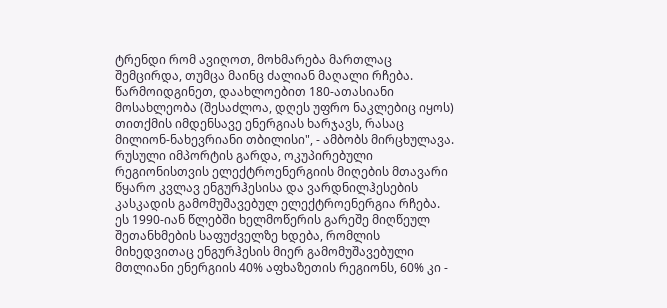ტრენდი რომ ავიღოთ, მოხმარება მართლაც შემცირდა, თუმცა მაინც ძალიან მაღალი რჩება. წარმოიდგინეთ, დაახლოებით 180-ათასიანი მოსახლეობა (შესაძლოა, დღეს უფრო ნაკლებიც იყოს) თითქმის იმდენსავე ენერგიას ხარჯავს, რასაც მილიონ-ნახევრიანი თბილისი", - ამბობს მირცხულავა.
რუსული იმპორტის გარდა, ოკუპირებული რეგიონისთვის ელექტროენერგიის მიღების მთავარი წყარო კვლავ ენგურჰესისა და ვარდნილჰესების კასკადის გამომუშავებულ ელექტროენერგია რჩება. ეს 1990-იან წლებში ხელმოწერის გარეშე მიღწეულ შეთანხმების საფუძველზე ხდება, რომლის მიხედვითაც ენგურჰესის მიერ გამომუშავებული მთლიანი ენერგიის 40% აფხაზეთის რეგიონს, 60% კი -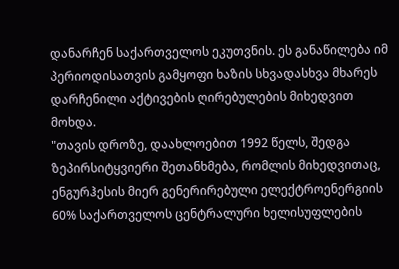დანარჩენ საქართველოს ეკუთვნის. ეს განაწილება იმ პერიოდისათვის გამყოფი ხაზის სხვადასხვა მხარეს დარჩენილი აქტივების ღირებულების მიხედვით მოხდა.
"თავის დროზე, დაახლოებით 1992 წელს, შედგა ზეპირსიტყვიერი შეთანხმება, რომლის მიხედვითაც, ენგურჰესის მიერ გენერირებული ელექტროენერგიის 60% საქართველოს ცენტრალური ხელისუფლების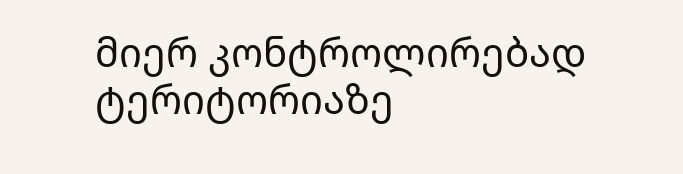მიერ კონტროლირებად ტერიტორიაზე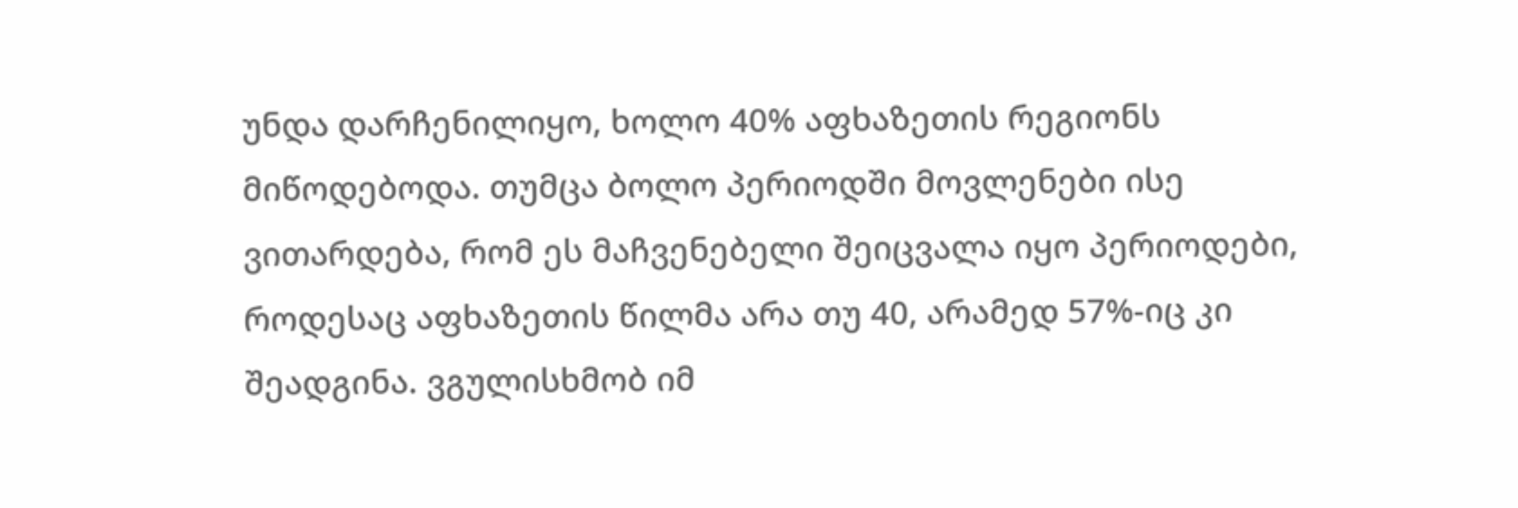უნდა დარჩენილიყო, ხოლო 40% აფხაზეთის რეგიონს მიწოდებოდა. თუმცა ბოლო პერიოდში მოვლენები ისე ვითარდება, რომ ეს მაჩვენებელი შეიცვალა იყო პერიოდები, როდესაც აფხაზეთის წილმა არა თუ 40, არამედ 57%-იც კი შეადგინა. ვგულისხმობ იმ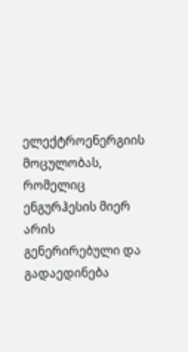ელექტროენერგიის მოცულობას, რომელიც ენგურჰესის მიერ არის გენერირებული და გადაედინება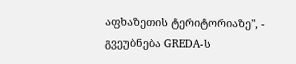აფხაზეთის ტერიტორიაზე", - გვეუბნება GREDA-ს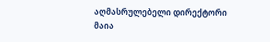აღმასრულებელი დირექტორი მაია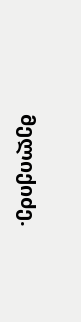მელიქიძე.